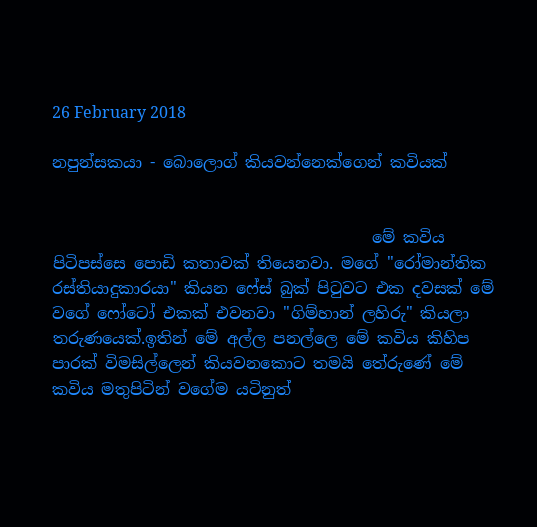26 February 2018

නපුන්සකයා - බොලොග් කියවන්නෙක්ගෙන් කවියක්


                                        මේ කවිය පිටිපස්සෙ පොඩි කතාවක් තියෙනවා. මගේ "රෝමාන්තික රස්තියාදුකාරයා" කියන ෆේස් බුක් පිටුවට එක දවසක් මේ වගේ ෆෝටෝ එකක් එවනවා "ගිම්හාන් ලහිරු" කියලා තරුණයෙක්.ඉතින් මේ අල්ල පනල්ලෙ මේ කවිය කිහිප පාරක් විමසිල්ලෙන් කියවනකොට තමයි තේරුණේ මේ කවිය මතුපිටින් වගේම යටිනුත්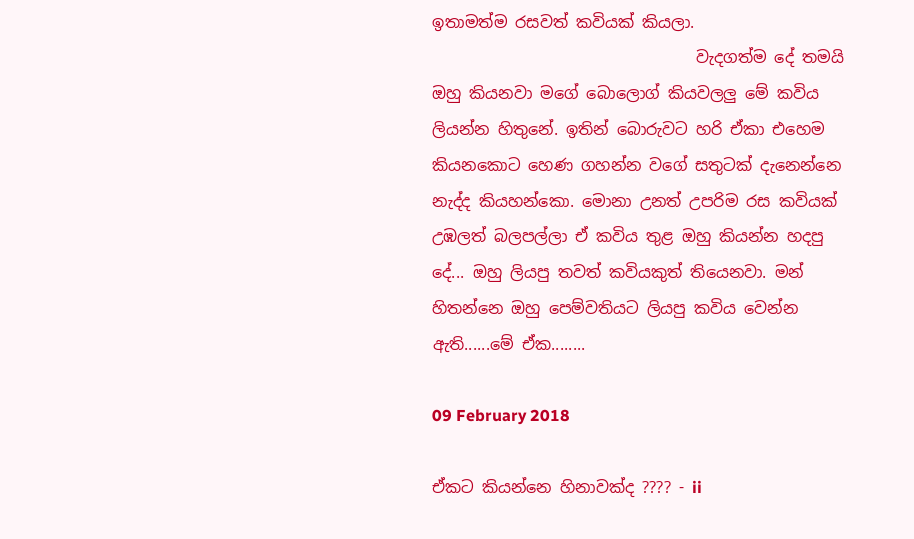ඉතාමත්ම රසවත් කවියක් කියලා.
                                 වැදගත්ම දේ තමයි ඔහු කියනවා මගේ බොලොග් කියවලලු මේ කවිය ලියන්න හිතුනේ. ඉතින් බොරුවට හරි ඒකා එහෙම කියනකොට හෙණ ගහන්න වගේ සතුටක් දැනෙන්නෙ නැද්ද කියහන්කො. මොනා උනත් උපරිම රස කවියක් උඹලත් බලපල්ලා ඒ කවිය තුළ ඔහු කියන්න හදපු දේ... ඔහු ලියපු තවත් කවියකුත් තියෙනවා. මන් හිතන්නෙ ඔහු පෙම්වතියට ලියපු කවිය වෙන්න ඇති......මේ ඒක........

09 February 2018

ඒකට කියන්නෙ හිනාවක්ද ???? - ii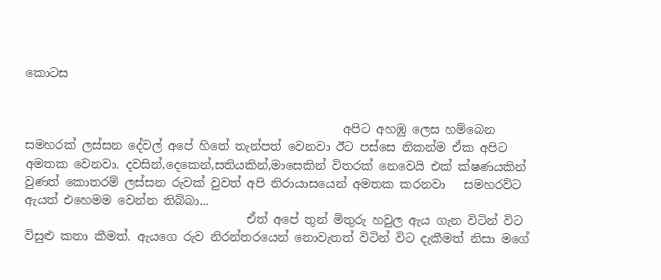කොටස


                                                     අපිට අහඹු ලෙස හම්බෙන සමහරක් ලස්සන දේවල් අපේ හිතේ තැන්පත් වෙනවා ඊට පස්සෙ නිකන්ම ඒක අපිට අමතක වෙනවා. දවසින්,දෙකෙන්,සතියකින්,මාසෙකින් විතරක් නෙවෙයි එක් ක්ෂණයකින් වුණත් කොතරම් ලස්සන රුවක් වුවත් අපි නිරායාසයෙන් අමතක කරනවා   සමහරව්ට ඇයත් එහෙමම වෙන්න තිබ්බා...
                                     ඒත් අපේ තුන් මිතුරු හවුල ඇය ගැන විටින් විට විසුළු කතා කීමත්. ඇයගෙ රුව නිරන්තරයෙන් නොවැතත් විටින් විට දැකීමත් නිසා මගේ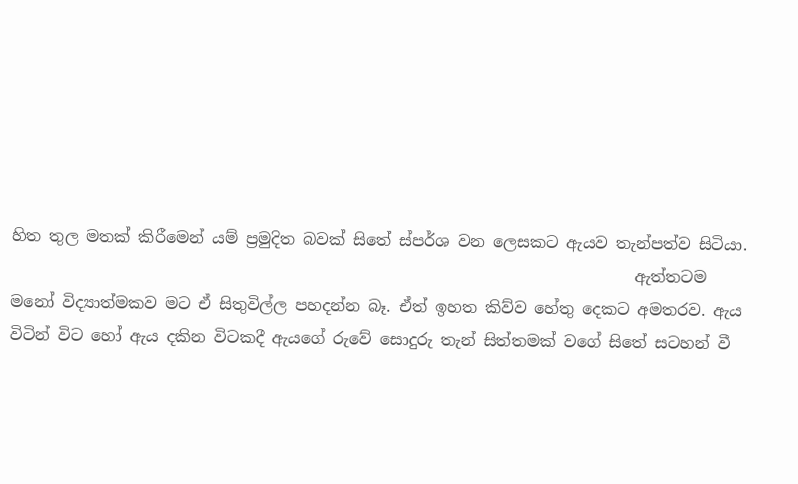හිත තුල මතක් කිරීමෙන් යම් ප්‍රමුදිත බවක් සිතේ ස්පර්ශ වන ලෙසකට ඇයව තැන්පත්ව සිටියා.
                                                                              ඇත්තටම මනෝ විද්‍යාත්මකව මට ඒ සිතුවිල්ල පහදන්න බෑ. ඒත් ඉහත කිව්ව හේතු දෙකට අමතරව. ඇය විටින් විට හෝ ඇය දකින විටකදී ඇයගේ රුවේ සොදුරු තැන් සිත්තමක් වගේ සිතේ සටහන් වී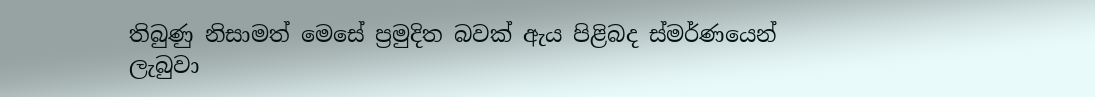තිබුණු නිසාමත් මෙසේ ප්‍රමුදිත බවක් ඇය පිළිබද ස්මර්ණයෙන් ලැබුවා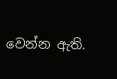වෙන්න ඇති.